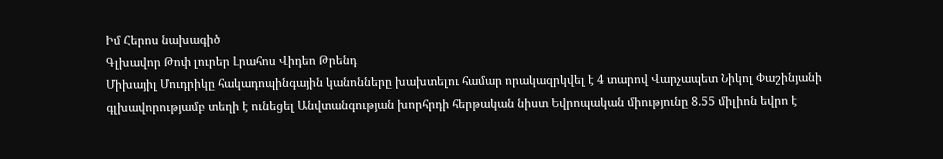Իմ Հերոս նախագիծ
Գլխավոր Թոփ լուրեր Լրահոս Վիդեո Թրենդ
Միխայիլ Մուդրիկը հակադոպինգային կանոնները խախտելու համար որակազրկվել է 4 տարով Վարչապետ Նիկոլ Փաշինյանի գլխավորությամբ տեղի է ունեցել Անվտանգության խորհրդի հերթական նիստ Եվրոպական միությունը 8.55 միլիոն եվրո է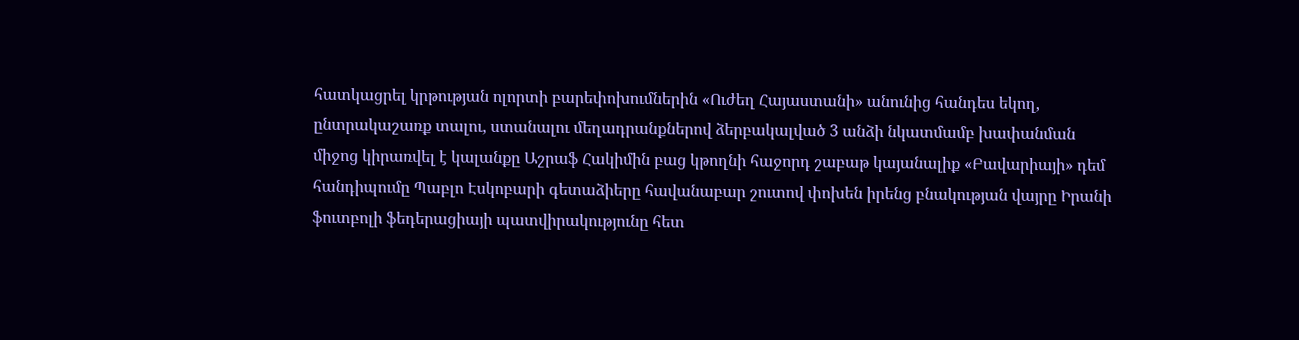հատկացրել կրթության ոլորտի բարեփոխումներին «Ուժեղ Հայաստանի» անունից հանդես եկող, ընտրակաշառք տալու, ստանալու մեղադրանքներով ձերբակալված 3 անձի նկատմամբ խափանման միջոց կիրառվել է կալանքը Աշրաֆ Հակիմին բաց կթողնի հաջորդ շաբաթ կայանալիք «Բավարիայի» դեմ հանդիպումը Պաբլո Էսկոբարի գետաձիերը հավանաբար շուտով փոխեն իրենց բնակության վայրը Իրանի ֆուտբոլի ֆեդերացիայի պատվիրակությունը հետ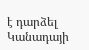է դարձել Կանադայի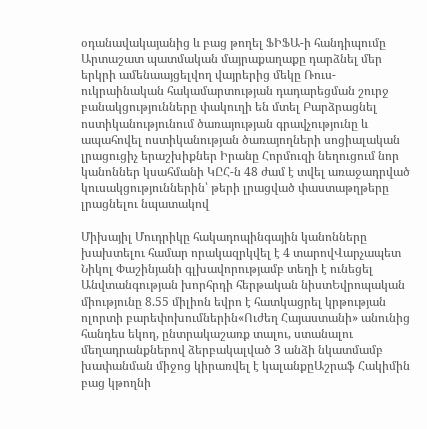օդանավակայանից և բաց թողել ՖԻՖԱ-ի հանդիպումը Արտաշատ պատմական մայրաքաղաքը դարձնել մեր երկրի ամենաայցելվող վայրերից մեկը Ռուս-ուկրաինական հակամարտության դադարեցման շուրջ բանակցությունները փակուղի են մտել Բարձրացնել ոստիկանությունում ծառայության գրավչությունը և ապահովել ոստիկանության ծառայողների սոցիալական լրացուցիչ երաշխիքներ Իրանը Հորմուզի նեղուցում նոր կանոններ կսահմանի ԿԸՀ-ն 48 ժամ է տվել առաջադրված կուսակցություններին՝ թերի լրացված փաստաթղթերը լրացնելու նպատակով

Միխայիլ Մուդրիկը հակադոպինգային կանոնները խախտելու համար որակազրկվել է 4 տարովՎարչապետ Նիկոլ Փաշինյանի գլխավորությամբ տեղի է ունեցել Անվտանգության խորհրդի հերթական նիստԵվրոպական միությունը 8.55 միլիոն եվրո է հատկացրել կրթության ոլորտի բարեփոխումներին«Ուժեղ Հայաստանի» անունից հանդես եկող, ընտրակաշառք տալու, ստանալու մեղադրանքներով ձերբակալված 3 անձի նկատմամբ խափանման միջոց կիրառվել է կալանքըԱշրաֆ Հակիմին բաց կթողնի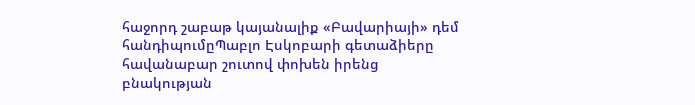հաջորդ շաբաթ կայանալիք «Բավարիայի» դեմ հանդիպումըՊաբլո Էսկոբարի գետաձիերը հավանաբար շուտով փոխեն իրենց բնակության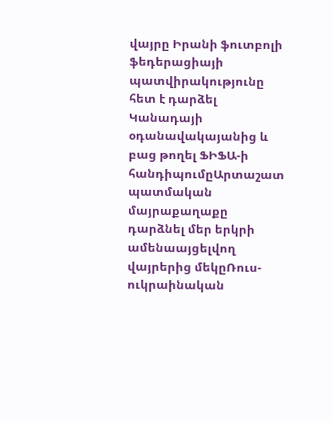վայրը Իրանի ֆուտբոլի ֆեդերացիայի պատվիրակությունը հետ է դարձել Կանադայի օդանավակայանից և բաց թողել ՖԻՖԱ-ի հանդիպումըԱրտաշատ պատմական մայրաքաղաքը դարձնել մեր երկրի ամենաայցելվող վայրերից մեկըՌուս-ուկրաինական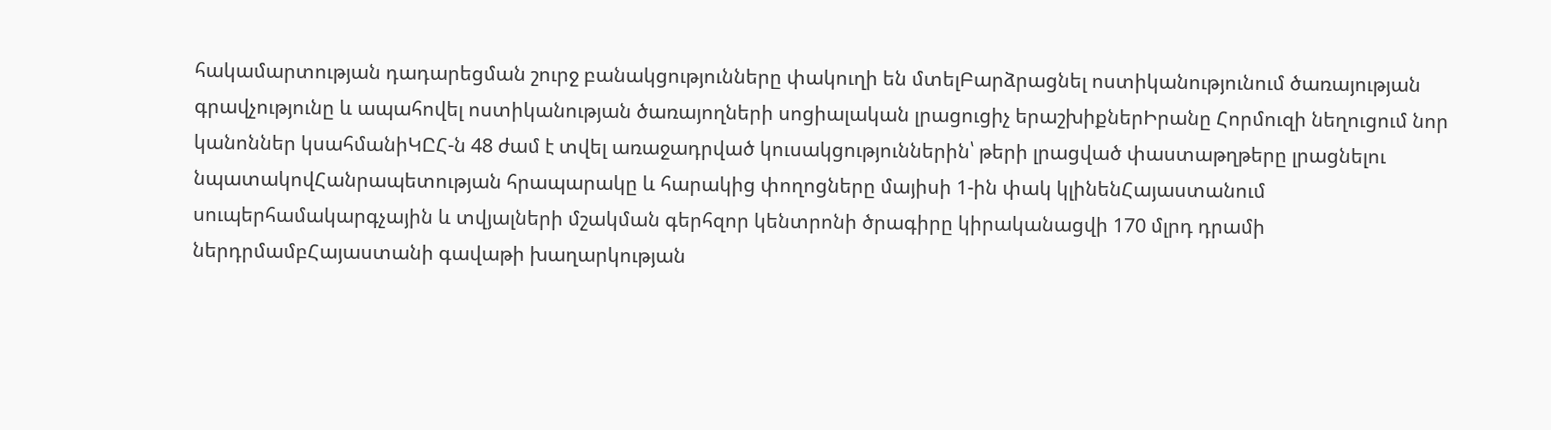հակամարտության դադարեցման շուրջ բանակցությունները փակուղի են մտելԲարձրացնել ոստիկանությունում ծառայության գրավչությունը և ապահովել ոստիկանության ծառայողների սոցիալական լրացուցիչ երաշխիքներԻրանը Հորմուզի նեղուցում նոր կանոններ կսահմանիԿԸՀ-ն 48 ժամ է տվել առաջադրված կուսակցություններին՝ թերի լրացված փաստաթղթերը լրացնելու նպատակովՀանրապետության հրապարակը և հարակից փողոցները մայիսի 1-ին փակ կլինենՀայաստանում սուպերհամակարգչային և տվյալների մշակման գերհզոր կենտրոնի ծրագիրը կիրականացվի 170 մլրդ դրամի ներդրմամբՀայաստանի գավաթի խաղարկության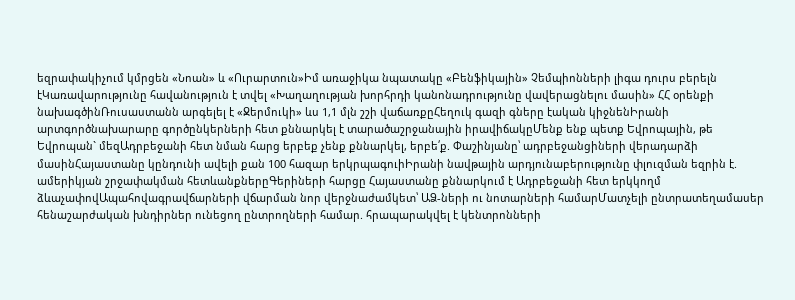եզրափակիչում կմրցեն «Նոան» և «Ուրարտուն»Իմ առաջիկա նպատակը «Բենֆիկային» Չեմպիոնների լիգա դուրս բերելն էԿառավարությունը հավանություն է տվել «Խաղաղության խորհրդի կանոնադրությունը վավերացնելու մասին» ՀՀ օրենքի նախագծինՌուսաստանն արգելել է «Ջերմուկի» ևս 1,1 մլն շշի վաճառքըՀեղուկ գազի գները էական կիջնենԻրանի արտգործնախարարը գործընկերների հետ քննարկել է տարածաշրջանային իրավիճակըՄենք ենք պետք Եվրոպային, թե Եվրոպան` մեզԱդրբեջանի հետ նման հարց երբեք չենք քննարկել, երբե՛ք. Փաշինյանը՝ ադրբեջանցիների վերադարձի մասինՀայաստանը կընդունի ավելի քան 100 հազար երկրպագուիԻրանի նավթային արդյունաբերությունը փլուզման եզրին է. ամերիկյան շրջափակման հետևանքներըԳերիների հարցը Հայաստանը քննարկում է Ադրբեջանի հետ երկկողմ ձևաչափովԱպահովագրավճարների վճարման նոր վերջնաժամկետ՝ ԱՁ-ների ու նոտարների համարՄատչելի ընտրատեղամասեր հենաշարժական խնդիրներ ունեցող ընտրողների համար. հրապարակվել է կենտրոնների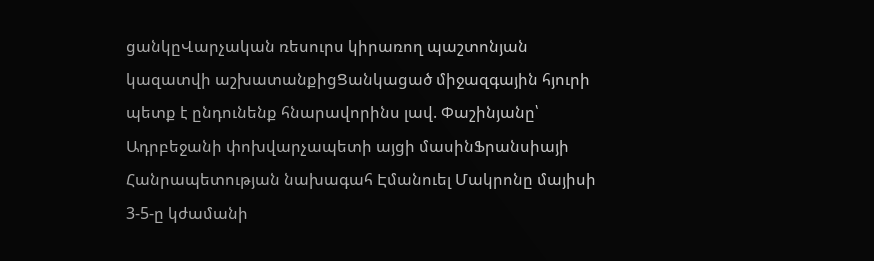ցանկըՎարչական ռեսուրս կիրառող պաշտոնյան կազատվի աշխատանքիցՑանկացած միջազգային հյուրի պետք է ընդունենք հնարավորինս լավ. Փաշինյանը՝ Ադրբեջանի փոխվարչապետի այցի մասինՖրանսիայի Հանրապետության նախագահ Էմանուել Մակրոնը մայիսի 3-5-ը կժամանի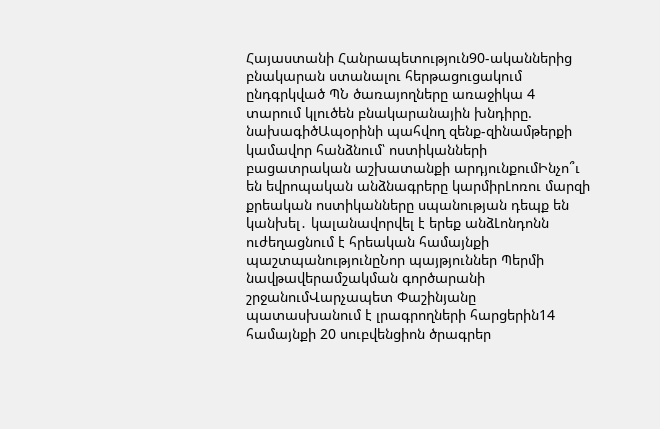Հայաստանի Հանրապետություն90-ականներից բնակարան ստանալու հերթացուցակում ընդգրկված ՊՆ ծառայողները առաջիկա 4 տարում կլուծեն բնակարանային խնդիրը. նախագիծԱպօրինի պահվող զենք-զինամթերքի կամավոր հանձնում՝ ոստիկանների բացատրական աշխատանքի արդյունքումԻնչո՞ւ են եվրոպական անձնագրերը կարմիրԼոռու մարզի քրեական ոստիկանները սպանության դեպք են կանխել․ կալանավորվել է երեք անձԼոնդոնն ուժեղացնում է հրեական համայնքի պաշտպանությունըՆոր պայթյուններ Պերմի նավթավերամշակման գործարանի շրջանումՎարչապետ Փաշինյանը պատասխանում է լրագրողների հարցերին14 համայնքի 20 սուբվենցիոն ծրագրեր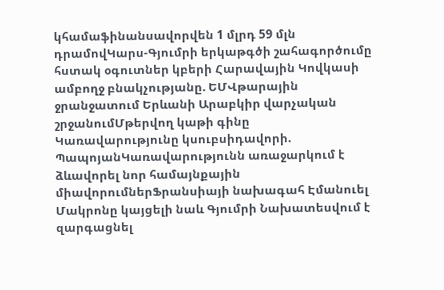կհամաֆինանսավորվեն 1 մլրդ 59 մլն դրամովԿարս-Գյումրի երկաթգծի շահագործումը հստակ օգուտներ կբերի Հարավային Կովկասի ամբողջ բնակչությանը. ԵՄՎթարային ջրանջատում Երևանի Արաբկիր վարչական շրջանումՄթերվող կաթի գինը Կառավարությունը կսուբսիդավորի. ՊապոյանԿառավարությունն առաջարկում է ձևավորել նոր համայնքային միավորումներՖրանսիայի նախագահ Էմանուել Մակրոնը կայցելի նաև Գյումրի Նախատեսվում է զարգացնել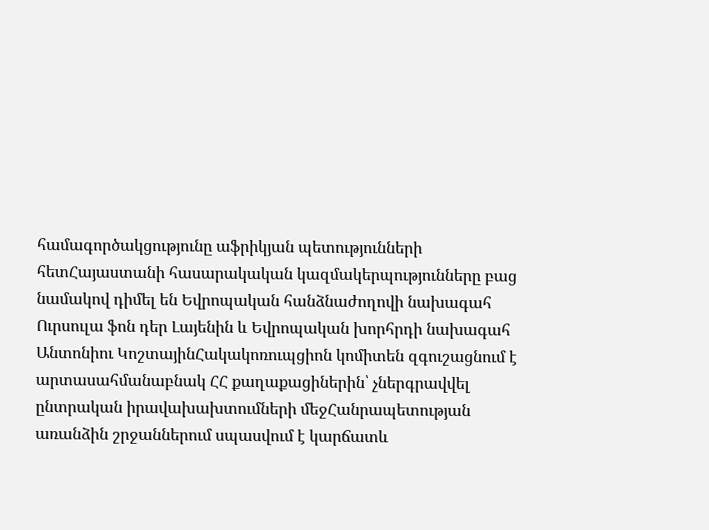համագործակցությունը աֆրիկյան պետությունների հետՀայաստանի հասարակական կազմակերպությունները բաց նամակով դիմել են Եվրոպական հանձնաժողովի նախագահ Ուրսուլա ֆոն դեր Լայենին և Եվրոպական խորհրդի նախագահ Անտոնիու ԿոշտայինՀակակոռուպցիոն կոմիտեն զգուշացնում է արտասահմանաբնակ ՀՀ քաղաքացիներին՝ չներգրավվել ընտրական իրավախախտումների մեջՀանրապետության առանձին շրջաններում սպասվում է կարճատև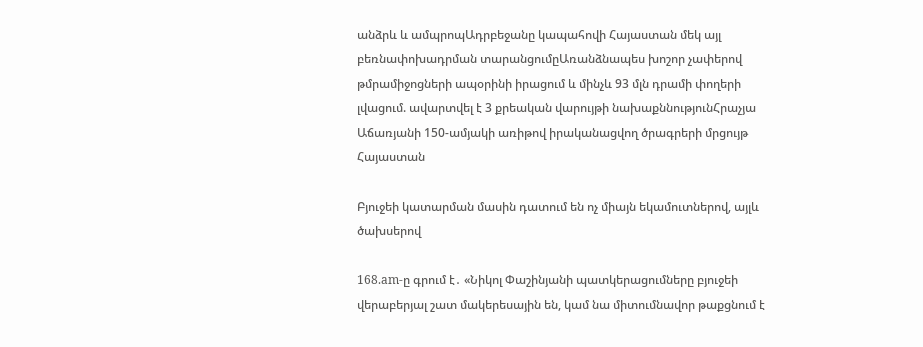անձրև և ամպրոպԱդրբեջանը կապահովի Հայաստան մեկ այլ բեռնափոխադրման տարանցումըԱռանձնապես խոշոր չափերով թմրամիջոցների ապօրինի իրացում և մինչև 93 մլն դրամի փողերի լվացում. ավարտվել է 3 քրեական վարույթի նախաքննությունՀրաչյա Աճառյանի 150-ամյակի առիթով իրականացվող ծրագրերի մրցույթ
Հայաստան

Բյուջեի կատարման մասին դատում են ոչ միայն եկամուտներով, այլև ծախսերով

168.am-ը գրում է․ «Նիկոլ Փաշինյանի պատկերացումները բյուջեի վերաբերյալ շատ մակերեսային են, կամ նա միտումնավոր թաքցնում է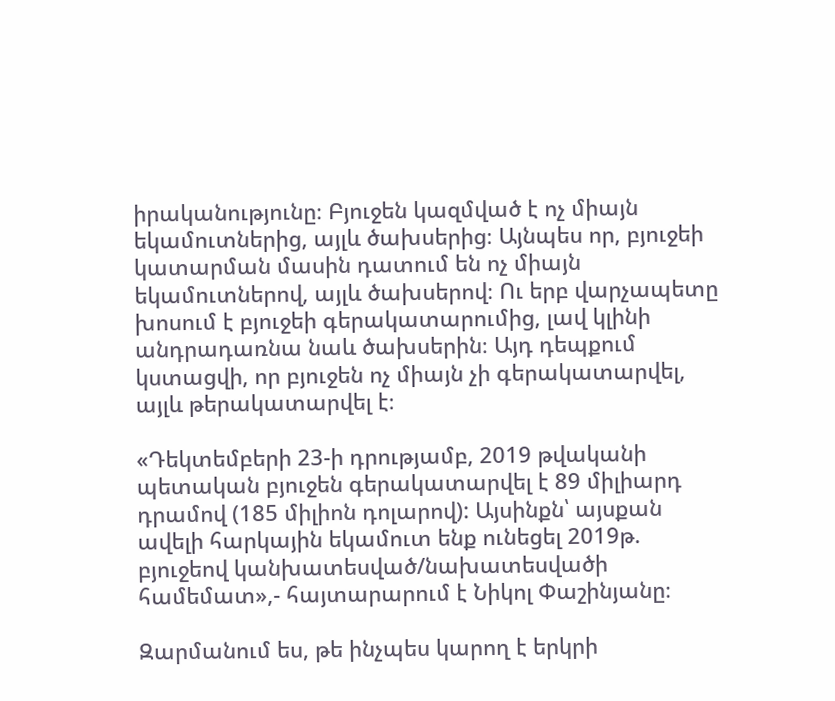իրականությունը։ Բյուջեն կազմված է ոչ միայն եկամուտներից, այլև ծախսերից։ Այնպես որ, բյուջեի կատարման մասին դատում են ոչ միայն եկամուտներով, այլև ծախսերով։ Ու երբ վարչապետը խոսում է բյուջեի գերակատարումից, լավ կլինի անդրադառնա նաև ծախսերին։ Այդ դեպքում կստացվի, որ բյուջեն ոչ միայն չի գերակատարվել, այլև թերակատարվել է։

«Դեկտեմբերի 23-ի դրությամբ, 2019 թվականի պետական բյուջեն գերակատարվել է 89 միլիարդ դրամով (185 միլիոն դոլարով): Այսինքն՝ այսքան ավելի հարկային եկամուտ ենք ունեցել 2019թ. բյուջեով կանխատեսված/նախատեսվածի համեմատ»,- հայտարարում է Նիկոլ Փաշինյանը։

Զարմանում ես, թե ինչպես կարող է երկրի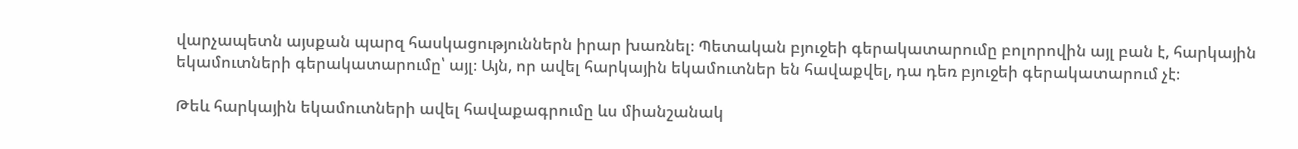վարչապետն այսքան պարզ հասկացություններն իրար խառնել։ Պետական բյուջեի գերակատարումը բոլորովին այլ բան է, հարկային եկամուտների գերակատարումը՝ այլ։ Այն, որ ավել հարկային եկամուտներ են հավաքվել, դա դեռ բյուջեի գերակատարում չէ։

Թեև հարկային եկամուտների ավել հավաքագրումը ևս միանշանակ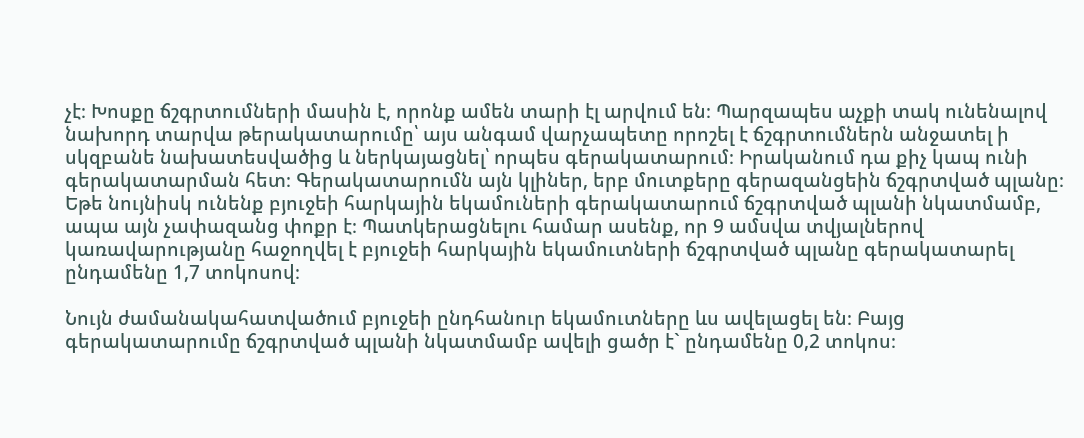չէ։ Խոսքը ճշգրտումների մասին է, որոնք ամեն տարի էլ արվում են։ Պարզապես աչքի տակ ունենալով նախորդ տարվա թերակատարումը՝ այս անգամ վարչապետը որոշել է ճշգրտումներն անջատել ի սկզբանե նախատեսվածից և ներկայացնել՝ որպես գերակատարում։ Իրականում դա քիչ կապ ունի գերակատարման հետ։ Գերակատարումն այն կլիներ, երբ մուտքերը գերազանցեին ճշգրտված պլանը։ Եթե նույնիսկ ունենք բյուջեի հարկային եկամուների գերակատարում ճշգրտված պլանի նկատմամբ, ապա այն չափազանց փոքր է։ Պատկերացնելու համար ասենք, որ 9 ամսվա տվյալներով կառավարությանը հաջողվել է բյուջեի հարկային եկամուտների ճշգրտված պլանը գերակատարել ընդամենը 1,7 տոկոսով։

Նույն ժամանակահատվածում բյուջեի ընդհանուր եկամուտները ևս ավելացել են։ Բայց գերակատարումը ճշգրտված պլանի նկատմամբ ավելի ցածր է` ընդամենը 0,2 տոկոս։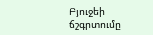Բյուջեի ճշգրտումը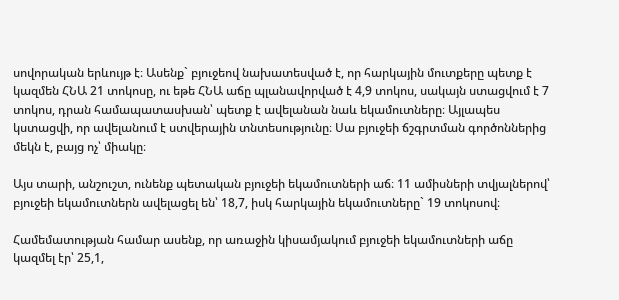սովորական երևույթ է։ Ասենք` բյուջեով նախատեսված է, որ հարկային մուտքերը պետք է կազմեն ՀՆԱ 21 տոկոսը, ու եթե ՀՆԱ աճը պլանավորված է 4,9 տոկոս, սակայն ստացվում է 7 տոկոս, դրան համապատասխան՝ պետք է ավելանան նաև եկամուտները։ Այլապես կստացվի, որ ավելանում է ստվերային տնտեսությունը։ Սա բյուջեի ճշգրտման գործոններից մեկն է, բայց ոչ՝ միակը։

Այս տարի, անշուշտ, ունենք պետական բյուջեի եկամուտների աճ։ 11 ամիսների տվյալներով՝ բյուջեի եկամուտներն ավելացել են՝ 18,7, իսկ հարկային եկամուտները` 19 տոկոսով։

Համեմատության համար ասենք, որ առաջին կիսամյակում բյուջեի եկամուտների աճը կազմել էր՝ 25,1,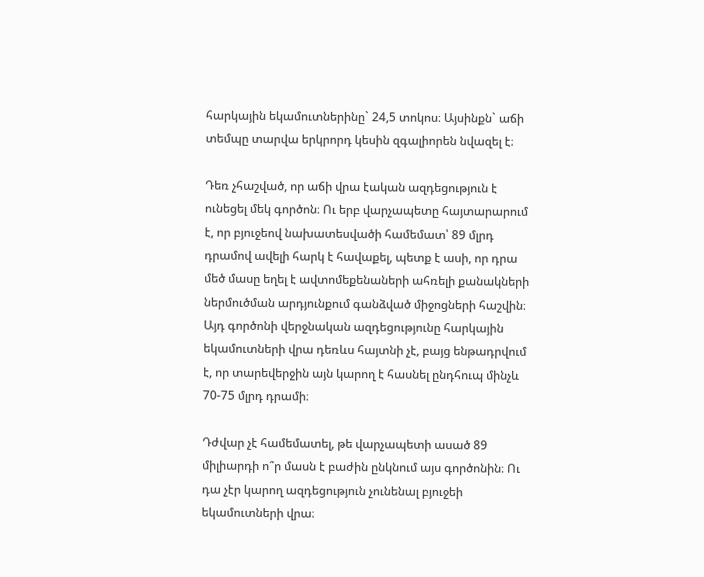հարկային եկամուտներինը` 24,5 տոկոս։ Այսինքն` աճի տեմպը տարվա երկրորդ կեսին զգալիորեն նվազել է։

Դեռ չհաշված, որ աճի վրա էական ազդեցություն է ունեցել մեկ գործոն։ Ու երբ վարչապետը հայտարարում է, որ բյուջեով նախատեսվածի համեմատ՝ 89 մլրդ դրամով ավելի հարկ է հավաքել, պետք է ասի, որ դրա մեծ մասը եղել է ավտոմեքենաների ահռելի քանակների ներմուծման արդյունքում գանձված միջոցների հաշվին։ Այդ գործոնի վերջնական ազդեցությունը հարկային եկամուտների վրա դեռևս հայտնի չէ, բայց ենթադրվում է, որ տարեվերջին այն կարող է հասնել ընդհուպ մինչև 70-75 մլրդ դրամի։

Դժվար չէ համեմատել, թե վարչապետի ասած 89 միլիարդի ո՞ր մասն է բաժին ընկնում այս գործոնին։ Ու դա չէր կարող ազդեցություն չունենալ բյուջեի եկամուտների վրա։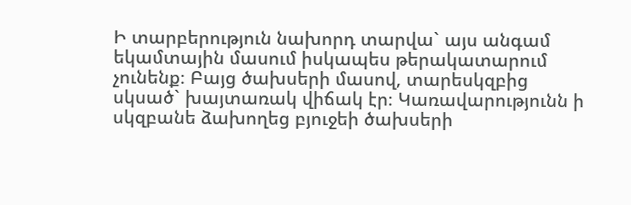Ի տարբերություն նախորդ տարվա` այս անգամ եկամտային մասում իսկապես թերակատարում չունենք։ Բայց ծախսերի մասով, տարեսկզբից սկսած` խայտառակ վիճակ էր։ Կառավարությունն ի սկզբանե ձախողեց բյուջեի ծախսերի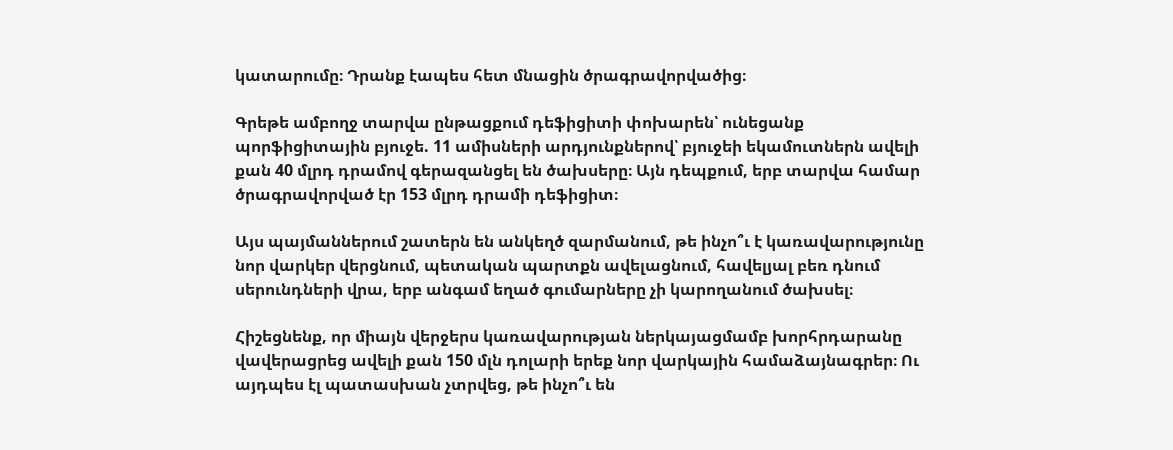կատարումը։ Դրանք էապես հետ մնացին ծրագրավորվածից։

Գրեթե ամբողջ տարվա ընթացքում դեֆիցիտի փոխարեն՝ ունեցանք պորֆիցիտային բյուջե. 11 ամիսների արդյունքներով՝ բյուջեի եկամուտներն ավելի քան 40 մլրդ դրամով գերազանցել են ծախսերը։ Այն դեպքում, երբ տարվա համար ծրագրավորված էր 153 մլրդ դրամի դեֆիցիտ։

Այս պայմաններում շատերն են անկեղծ զարմանում, թե ինչո՞ւ է կառավարությունը նոր վարկեր վերցնում, պետական պարտքն ավելացնում, հավելյալ բեռ դնում սերունդների վրա, երբ անգամ եղած գումարները չի կարողանում ծախսել։

Հիշեցնենք, որ միայն վերջերս կառավարության ներկայացմամբ խորհրդարանը վավերացրեց ավելի քան 150 մլն դոլարի երեք նոր վարկային համաձայնագրեր։ Ու այդպես էլ պատասխան չտրվեց, թե ինչո՞ւ են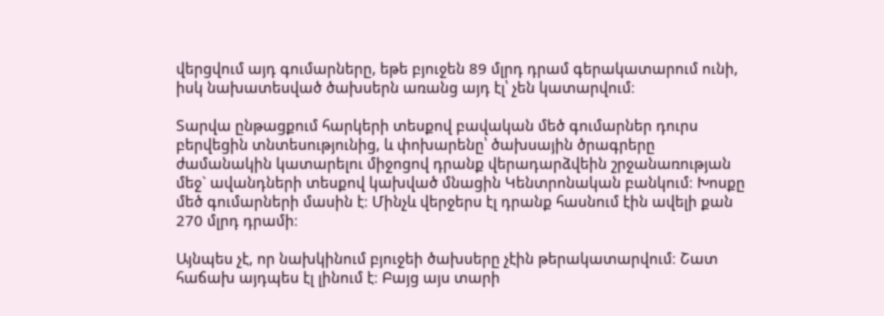վերցվում այդ գումարները, եթե բյուջեն 89 մլրդ դրամ գերակատարում ունի, իսկ նախատեսված ծախսերն առանց այդ էլ՝ չեն կատարվում։

Տարվա ընթացքում հարկերի տեսքով բավական մեծ գումարներ դուրս բերվեցին տնտեսությունից, և փոխարենը՝ ծախսային ծրագրերը ժամանակին կատարելու միջոցով դրանք վերադարձվեին շրջանառության մեջ` ավանդների տեսքով կախված մնացին Կենտրոնական բանկում։ Խոսքը մեծ գումարների մասին է։ Մինչև վերջերս էլ դրանք հասնում էին ավելի քան 270 մլրդ դրամի։

Այնպես չէ, որ նախկինում բյուջեի ծախսերը չէին թերակատարվում։ Շատ հաճախ այդպես էլ լինում է։ Բայց այս տարի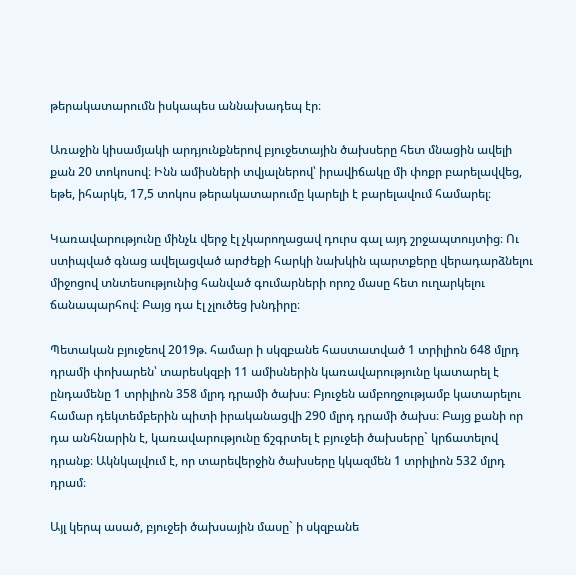թերակատարումն իսկապես աննախադեպ էր։

Առաջին կիսամյակի արդյունքներով բյուջետային ծախսերը հետ մնացին ավելի քան 20 տոկոսով։ Ինն ամիսների տվյալներով՝ իրավիճակը մի փոքր բարելավվեց, եթե, իհարկե, 17,5 տոկոս թերակատարումը կարելի է բարելավում համարել։

Կառավարությունը մինչև վերջ էլ չկարողացավ դուրս գալ այդ շրջապտույտից։ Ու ստիպված գնաց ավելացված արժեքի հարկի նախկին պարտքերը վերադարձնելու միջոցով տնտեսությունից հանված գումարների որոշ մասը հետ ուղարկելու ճանապարհով։ Բայց դա էլ չլուծեց խնդիրը։

Պետական բյուջեով 2019թ. համար ի սկզբանե հաստատված 1 տրիլիոն 648 մլրդ դրամի փոխարեն՝ տարեսկզբի 11 ամիսներին կառավարությունը կատարել է ընդամենը 1 տրիլիոն 358 մլրդ դրամի ծախս։ Բյուջեն ամբողջությամբ կատարելու համար դեկտեմբերին պիտի իրականացվի 290 մլրդ դրամի ծախս։ Բայց քանի որ դա անհնարին է, կառավարությունը ճշգրտել է բյուջեի ծախսերը` կրճատելով դրանք։ Ակնկալվում է, որ տարեվերջին ծախսերը կկազմեն 1 տրիլիոն 532 մլրդ դրամ։

Այլ կերպ ասած, բյուջեի ծախսային մասը` ի սկզբանե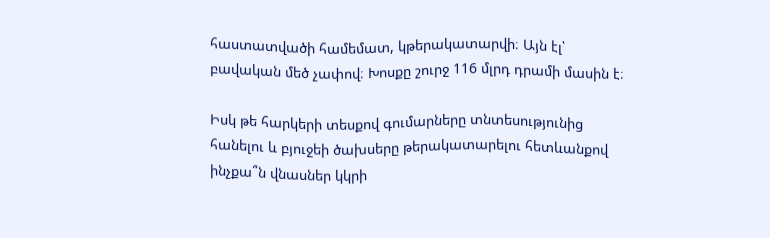հաստատվածի համեմատ, կթերակատարվի։ Այն էլ՝ բավական մեծ չափով։ Խոսքը շուրջ 116 մլրդ դրամի մասին է։

Իսկ թե հարկերի տեսքով գումարները տնտեսությունից հանելու և բյուջեի ծախսերը թերակատարելու հետևանքով ինչքա՞ն վնասներ կկրի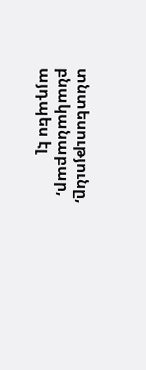տնտեսությունը, բնականաբար, այդպես էլ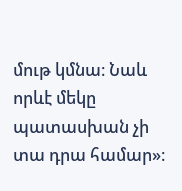մութ կմնա։ Նաև որևէ մեկը պատասխան չի տա դրա համար»։